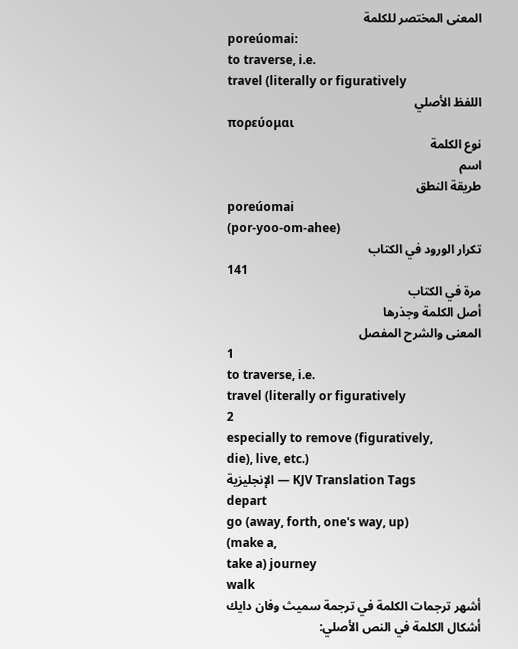المعنى المختصر للكلمة
poreúomai:
to traverse, i.e.
travel (literally or figuratively
اللفظ الأصلي
πορεύομαι
نوع الكلمة
اسم
طريقة النطق
poreúomai
(por-yoo-om-ahee)
تكرار الورود في الكتاب
141
مرة في الكتاب
أصل الكلمة وجذرها
المعنى والشرح المفصل
1
to traverse, i.e.
travel (literally or figuratively
2
especially to remove (figuratively,
die), live, etc.)
الإنجليزية — KJV Translation Tags
depart
go (away, forth, one's way, up)
(make a,
take a) journey
walk
أشهر ترجمات الكلمة في ترجمة سميث وفان دايك
أشكال الكلمة في النص الأصلي: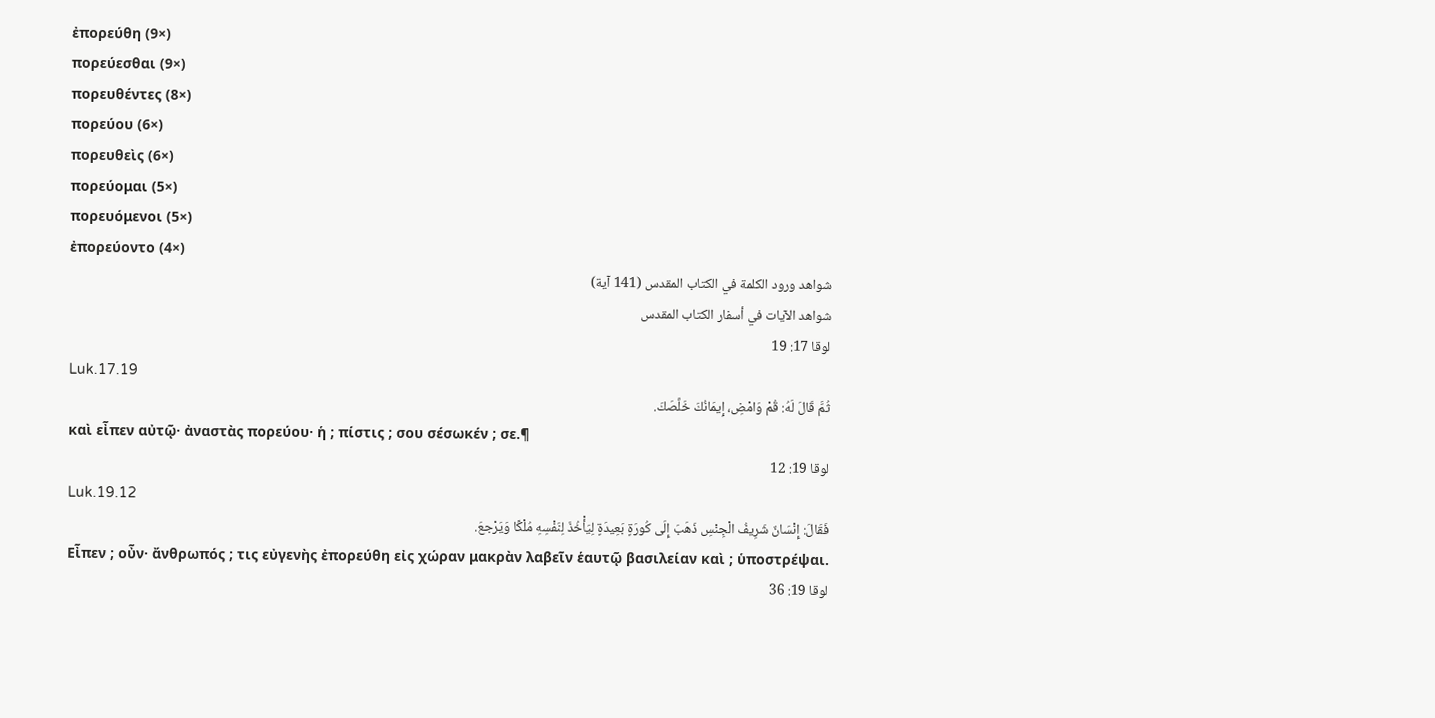ἐπορεύθη (9×)
πορεύεσθαι (9×)
πορευθέντες (8×)
πορεύου (6×)
πορευθεὶς (6×)
πορεύομαι (5×)
πορευόμενοι (5×)
ἐπορεύοντο (4×)
شواهد ورود الكلمة في الكتاب المقدس (141 آية)
شواهد الآيات في أسفار الكتاب المقدس
لوقا 17: 19
Luk.17.19
ثُمَّ قَالَ لَهُ: قُمْ وَامْضِ، إِيمَانُكَ خَلَّصَكَ.
καὶ εἶπεν αὐτῷ· ἀναστὰς πορεύου· ἡ ; πίστις ; σου σέσωκέν ; σε.¶
لوقا 19: 12
Luk.19.12
فَقَالَ: إِنْسَانٌ شَرِيفُ الْجِنْسِ ذَهَبَ إِلَى كُورَةٍ بَعِيدَةٍ لِيَأْخُذَ لِنَفْسِهِ مُلْكًا وَيَرْجعَ.
Εἶπεν ; οὖν· ἄνθρωπός ; τις εὐγενὴς ἐπορεύθη εἰς χώραν μακρὰν λαβεῖν ἑαυτῷ βασιλείαν καὶ ; ὑποστρέψαι.
لوقا 19: 36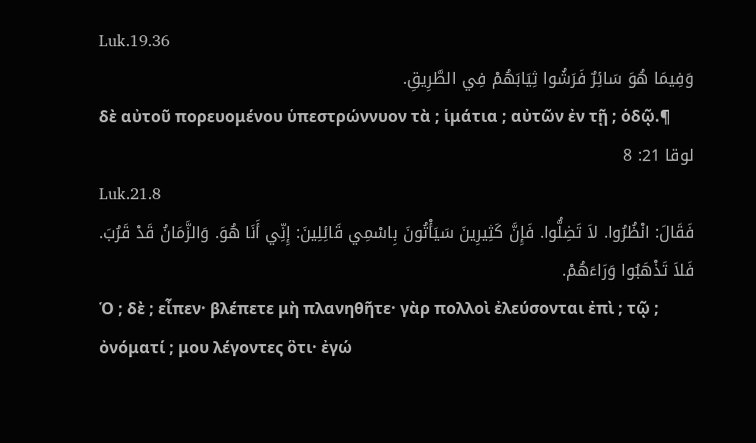Luk.19.36
وَفِيمَا هُوَ سَائِرٌ فَرَشُوا ثِيَابَهُمْ فِي الطَّرِيقِ.
δὲ αὐτοῦ πορευομένου ὑπεστρώννυον τὰ ; ἱμάτια ; αὐτῶν ἐν τῇ ; ὁδῷ.¶
لوقا 21: 8
Luk.21.8
فَقَالَ: انْظُرُوا. لاَ تَضِلُّوا. فَإِنَّ كَثِيرِينَ سَيَأْتُونَ بِاسْمِي قَائِلِينَ: إِنِّي أَنَا هُوَ. وَالزَّمَانُ قَدْ قَرُبَ. فَلاَ تَذْهَبُوا وَرَاءَهُمْ.
Ὁ ; δὲ ; εἶπεν· βλέπετε μὴ πλανηθῆτε· γὰρ πολλοὶ ἐλεύσονται ἐπὶ ; τῷ ; ὀνόματί ; μου λέγοντες ὃτι· ἐγώ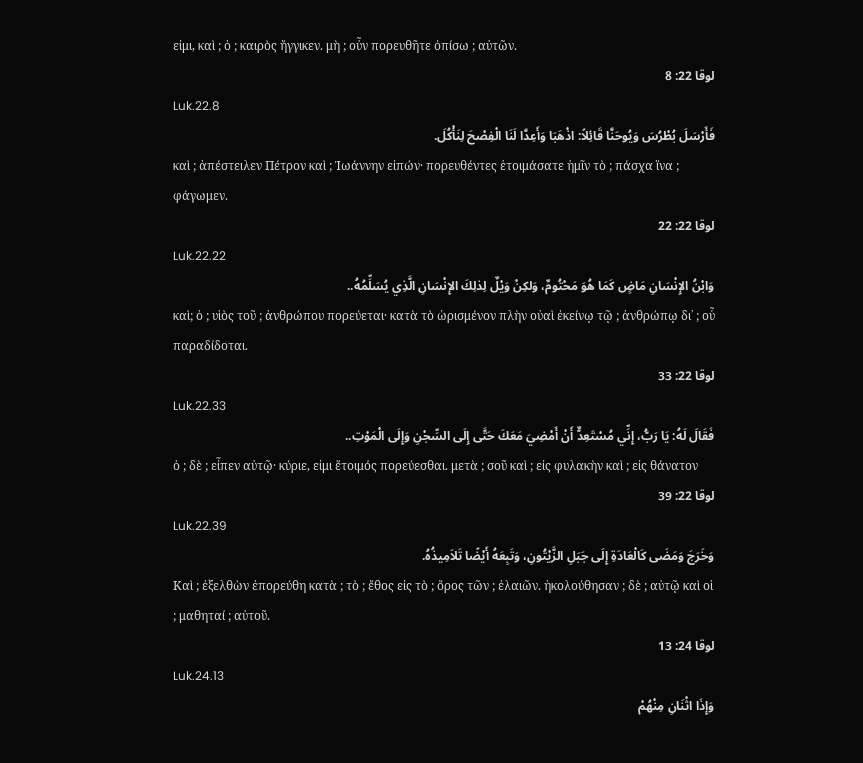εἰμι, καὶ ; ὁ ; καιρὸς ἤγγικεν. μὴ ; οὖν πορευθῆτε ὀπίσω ; αὐτῶν.
لوقا 22: 8
Luk.22.8
فَأَرْسَلَ بُطْرُسَ وَيُوحَنَّا قَائِلاً: اذْهَبَا وَأَعِدَّا لَنَا الْفِصْحَ لِنَأْكُلَ.
καὶ ; ἀπέστειλεν Πέτρον καὶ ; Ἰωάννην εἰπών· πορευθέντες ἑτοιμάσατε ἡμῖν τὸ ; πάσχα ἵνα ; φάγωμεν.
لوقا 22: 22
Luk.22.22
وَابْنُ الإِنْسَانِ مَاضٍ كَمَا هُوَ مَحْتُومٌ، وَلكِنْ وَيْلٌ لِذلِكَ الإِنْسَانِ الَّذِي يُسَلِّمُهُ..
καὶ; ὁ ; υἱὸς τοῦ ; ἀνθρώπου πορεύεται· κατὰ τὸ ὡρισμένον πλὴν οὐαὶ ἐκείνῳ τῷ ; ἀνθρώπῳ δι᾽ ; οὗ παραδίδοται.
لوقا 22: 33
Luk.22.33
فَقَالَ لَهُ: يَا رَبُّ، إِنِّي مُسْتَعِدٌّ أَنْ أَمْضِيَ مَعَكَ حَتَّى إِلَى السِّجْنِ وَإِلَى الْمَوْتِ..
ὁ ; δὲ ; εἶπεν αὐτῷ· κύριε, εἰμι ἕτοιμός πορεύεσθαι. μετὰ ; σοῦ καὶ ; εἰς φυλακὴν καὶ ; εἰς θάνατον
لوقا 22: 39
Luk.22.39
وَخَرَجَ وَمَضَى كَالْعَادَةِ إِلَى جَبَلِ الزَّيْتُونِ، وَتَبِعَهُ أَيْضًا تَلاَمِيذُهُ.
Καὶ ; ἐξελθὼν ἐπορεύθη κατὰ ; τὸ ; ἔθος εἰς τὸ ; ὄρος τῶν ; ἐλαιῶν. ἠκολούθησαν ; δὲ ; αὐτῷ καὶ οἱ ; μαθηταί ; αὐτοῦ.
لوقا 24: 13
Luk.24.13
وَإِذَا اثْنَانِ مِنْهُمْ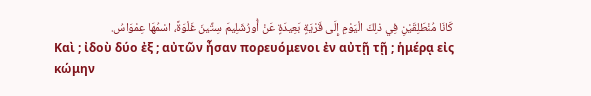كَانَا مُنْطَلِقَيْنِ فِي ذلِكَ الْيَوْمِ إِلَى قَرْيَةٍ بَعِيدَةٍ عَنْ أُورُشَلِيمَ سِتِّينَ غَلْوَةً، اسْمُهَا عِمْوَاسُ.
Καὶ ; ἰδοὺ δύο ἐξ ; αὐτῶν ἦσαν πορευόμενοι ἐν αὐτῇ τῇ ; ἡμέρᾳ εἰς κώμην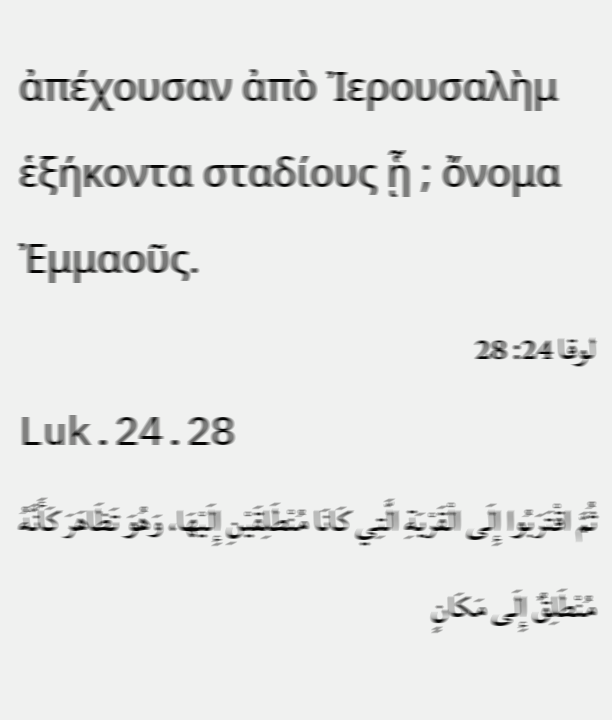ἀπέχουσαν ἀπὸ Ἰερουσαλὴμ ἑξήκοντα σταδίους ᾗ ; ὄνομα Ἐμμαοῦς.
لوقا 24: 28
Luk.24.28
ثُمَّ اقْتَرَبُوا إِلَى الْقَرْيَةِ الَّتِي كَانَا مُنْطَلِقَيْنِ إِلَيْهَا، وَهُوَ تَظَاهَرَ كَأَنَّهُ مُنْطَلِقٌ إِلَى مَكَانٍ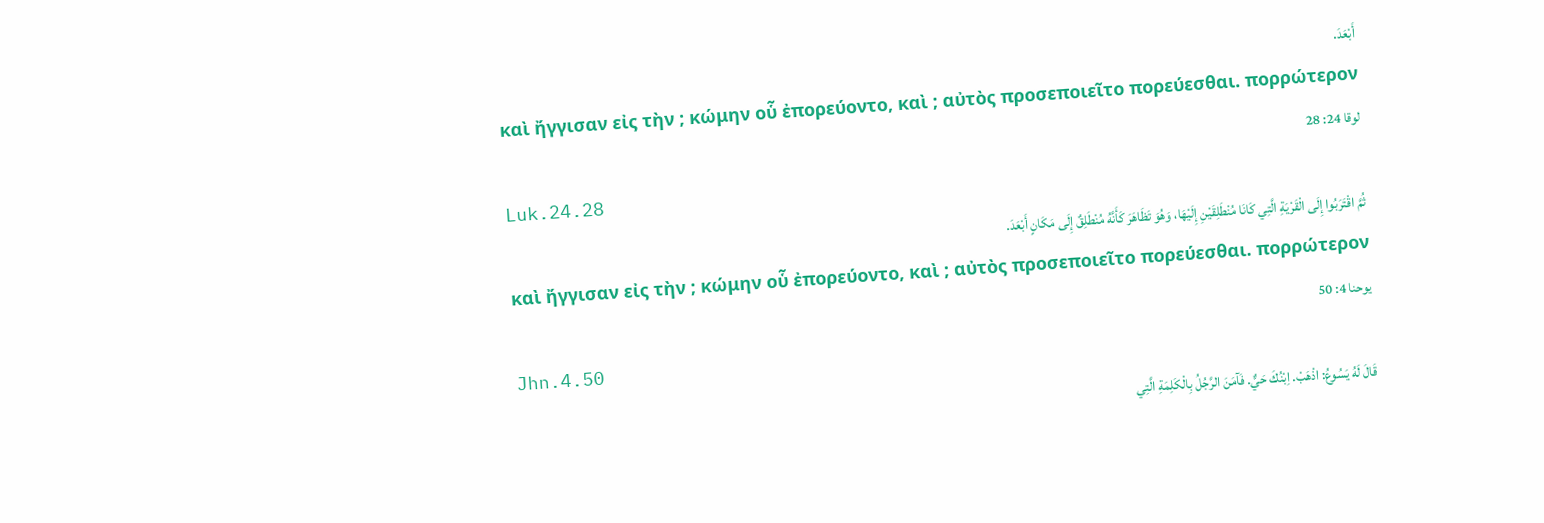أَبْعَدَ.
καὶ ἤγγισαν εἰς τὴν ; κώμην οὗ ἐπορεύοντο, καὶ ; αὐτὸς προσεποιεῖτο πορεύεσθαι. πορρώτερον
لوقا 24: 28
Luk.24.28
ثُمَّ اقْتَرَبُوا إِلَى الْقَرْيَةِ الَّتِي كَانَا مُنْطَلِقَيْنِ إِلَيْهَا، وَهُوَ تَظَاهَرَ كَأَنَّهُ مُنْطَلِقٌ إِلَى مَكَانٍ أَبْعَدَ.
καὶ ἤγγισαν εἰς τὴν ; κώμην οὗ ἐπορεύοντο, καὶ ; αὐτὸς προσεποιεῖτο πορεύεσθαι. πορρώτερον
يوحنا 4: 50
Jhn.4.50
قَالَ لَهُ يَسُوعُ: اذْهَبْ. اِبْنُكَ حَيٌّ. فَآمَنَ الرَّجُلُ بِالْكَلِمَةِ الَّتِي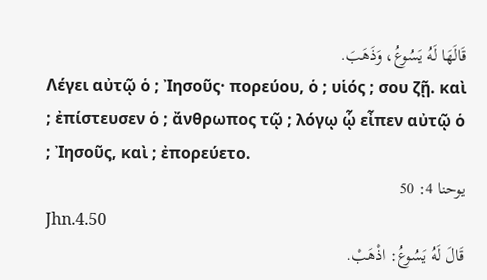قَالَهَا لَهُ يَسُوعُ، وَذَهَبَ.
Λέγει αὐτῷ ὁ ; Ἰησοῦς· πορεύου, ὁ ; υἱός ; σου ζῇ. καὶ ; ἐπίστευσεν ὁ ; ἄνθρωπος τῷ ; λόγῳ ᾧ εἶπεν αὐτῷ ὁ ; Ἰησοῦς, καὶ ; ἐπορεύετο.
يوحنا 4: 50
Jhn.4.50
قَالَ لَهُ يَسُوعُ: اذْهَبْ.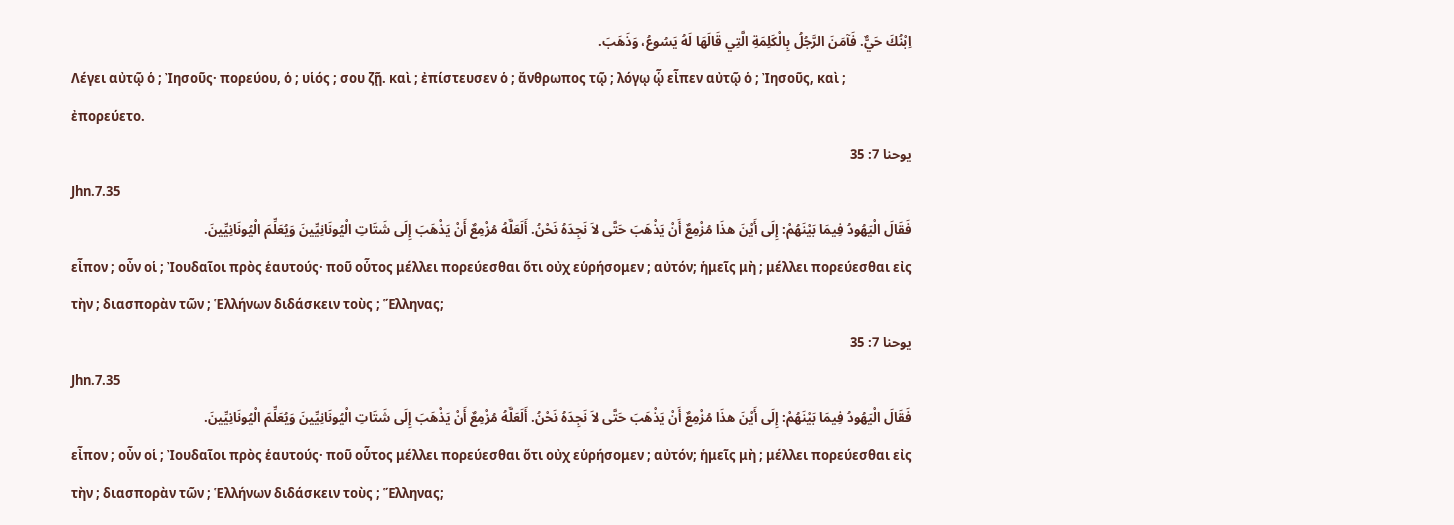اِبْنُكَ حَيٌّ. فَآمَنَ الرَّجُلُ بِالْكَلِمَةِ الَّتِي قَالَهَا لَهُ يَسُوعُ، وَذَهَبَ.
Λέγει αὐτῷ ὁ ; Ἰησοῦς· πορεύου, ὁ ; υἱός ; σου ζῇ. καὶ ; ἐπίστευσεν ὁ ; ἄνθρωπος τῷ ; λόγῳ ᾧ εἶπεν αὐτῷ ὁ ; Ἰησοῦς, καὶ ; ἐπορεύετο.
يوحنا 7: 35
Jhn.7.35
فَقَالَ الْيَهُودُ فِيمَا بَيْنَهُمْ: إِلَى أَيْنَ هذَا مُزْمِعٌ أَنْ يَذْهَبَ حَتَّى لاَ نَجِدَهُ نَحْنُ. أَلَعَلَّهُ مُزْمِعٌ أَنْ يَذْهَبَ إِلَى شَتَاتِ الْيُونَانِيِّينَ وَيُعَلِّمَ الْيُونَانِيِّينَ.
εἶπον ; οὖν οἱ ; Ἰουδαῖοι πρὸς ἑαυτούς· ποῦ οὗτος μέλλει πορεύεσθαι ὅτι οὐχ εὑρήσομεν ; αὐτόν; ἡμεῖς μὴ ; μέλλει πορεύεσθαι εἰς τὴν ; διασπορὰν τῶν ; Ἑλλήνων διδάσκειν τοὺς ; Ἕλληνας;
يوحنا 7: 35
Jhn.7.35
فَقَالَ الْيَهُودُ فِيمَا بَيْنَهُمْ: إِلَى أَيْنَ هذَا مُزْمِعٌ أَنْ يَذْهَبَ حَتَّى لاَ نَجِدَهُ نَحْنُ. أَلَعَلَّهُ مُزْمِعٌ أَنْ يَذْهَبَ إِلَى شَتَاتِ الْيُونَانِيِّينَ وَيُعَلِّمَ الْيُونَانِيِّينَ.
εἶπον ; οὖν οἱ ; Ἰουδαῖοι πρὸς ἑαυτούς· ποῦ οὗτος μέλλει πορεύεσθαι ὅτι οὐχ εὑρήσομεν ; αὐτόν; ἡμεῖς μὴ ; μέλλει πορεύεσθαι εἰς τὴν ; διασπορὰν τῶν ; Ἑλλήνων διδάσκειν τοὺς ; Ἕλληνας;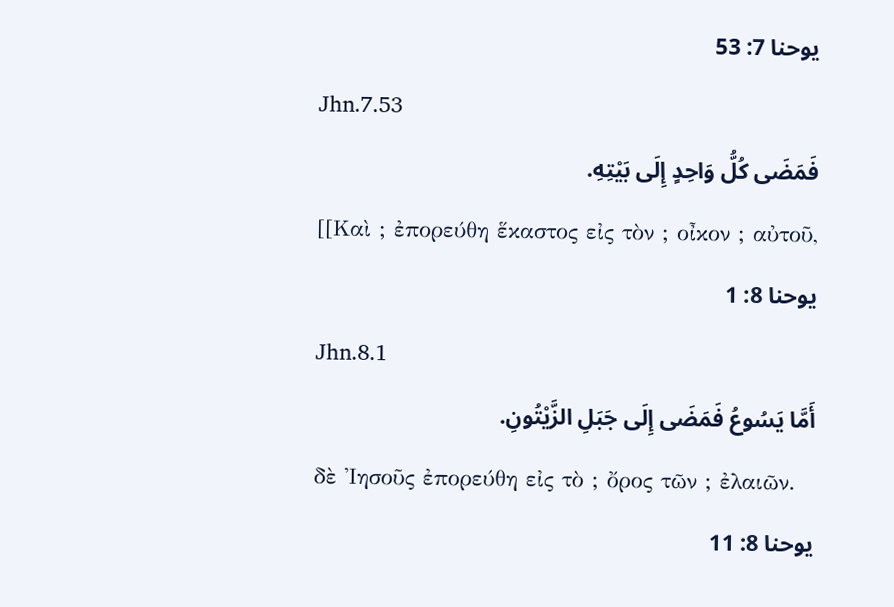يوحنا 7: 53
Jhn.7.53
فَمَضَى كُلُّ وَاحِدٍ إِلَى بَيْتِهِ.
[[Καὶ ; ἐπορεύθη ἕκαστος εἰς τὸν ; οἶκον ; αὐτοῦ,
يوحنا 8: 1
Jhn.8.1
أَمَّا يَسُوعُ فَمَضَى إِلَى جَبَلِ الزَّيْتُونِ.
δὲ Ἰησοῦς ἐπορεύθη εἰς τὸ ; ὄρος τῶν ; ἐλαιῶν.
يوحنا 8: 11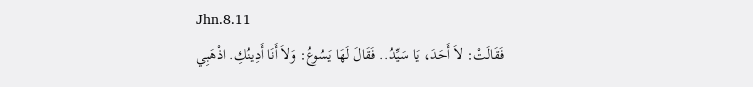Jhn.8.11
فَقَالَتْ: لاَ أَحَدَ، يَا سَيِّدُ.. فَقَالَ لَهَا يَسُوعُ: وَلاَ أَنَا أَدِينُكِ. اذْهَبِي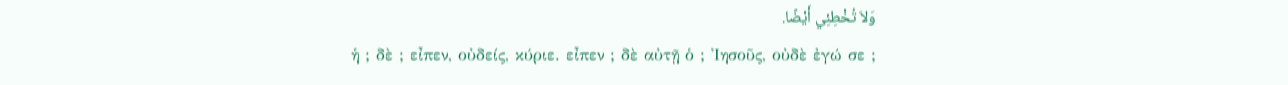وَلاَ تُخْطِئِي أَيْضًا.
ἡ ; δὲ ; εἶπεν, οὐδείς, κύριε. εἶπεν ; δὲ αὐτῇ ὁ ; Ἰησοῦς, οὐδὲ ἐγώ σε ;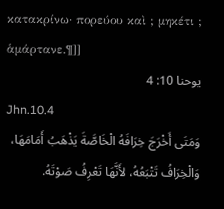κατακρίνω· πορεύου καὶ ; μηκέτι ; ἁμάρτανε.¶]]
يوحنا 10: 4
Jhn.10.4
وَمَتَى أَخْرَجَ خِرَافَهُ الْخَاصَّةَ يَذْهَبُ أَمَامَهَا، وَالْخِرَافُ تَتْبَعُهُ، لأَنَّهَا تَعْرِفُ صَوْتَهُ.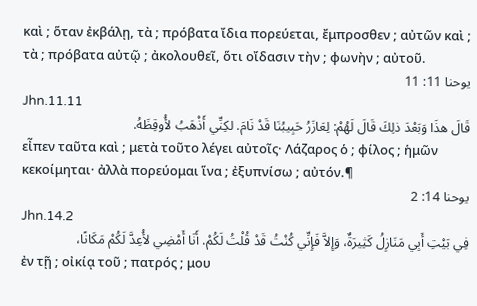καὶ ; ὅταν ἐκβάλῃ, τὰ ; πρόβατα ἴδια πορεύεται, ἔμπροσθεν ; αὐτῶν καὶ ; τὰ ; πρόβατα αὐτῷ ; ἀκολουθεῖ, ὅτι οἴδασιν τὴν ; φωνὴν ; αὐτοῦ.
يوحنا 11: 11
Jhn.11.11
قَالَ هذَا وَبَعْدَ ذلِكَ قَالَ لَهُمْ: لِعَازَرُ حَبِيبُنَا قَدْ نَامَ. لكِنِّي أَذْهَبُ لأُوقِظَهُ.
εἶπεν ταῦτα καὶ ; μετὰ τοῦτο λέγει αὐτοῖς· Λάζαρος ὁ ; φίλος ; ἡμῶν κεκοίμηται· ἀλλὰ πορεύομαι ἵνα ; ἐξυπνίσω ; αὐτόν.¶
يوحنا 14: 2
Jhn.14.2
فِي بَيْتِ أَبِي مَنَازِلُ كَثِيرَةٌ، وَإِلاَّ فَإِنِّي كُنْتُ قَدْ قُلْتُ لَكُمْ. أَنَا أَمْضِي لأُعِدَّ لَكُمْ مَكَانًا،
ἐν τῇ ; οἰκίᾳ τοῦ ; πατρός ; μου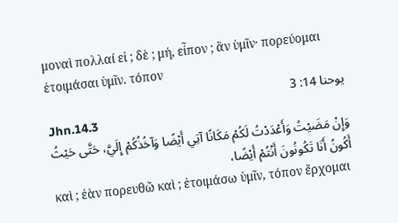μοναὶ πολλαί εἰ ; δὲ ; μή, εἶπον ; ἂν ὑμῖν· πορεύομαι ἑτοιμάσαι ὑμῖν. τόπον
يوحنا 14: 3
Jhn.14.3
وَإِنْ مَضَيْتُ وَأَعْدَدْتُ لَكُمْ مَكَانًا آتِي أَيْضًا وَآخُذُكُمْ إِلَيَّ، حَتَّى حَيْثُ أَكُونُ أَنَا تَكُونُونَ أَنْتُمْ أَيْضًا،
καὶ ; ἐὰν πορευθῶ καὶ ; ἑτοιμάσω ὑμῖν, τόπον ἔρχομαι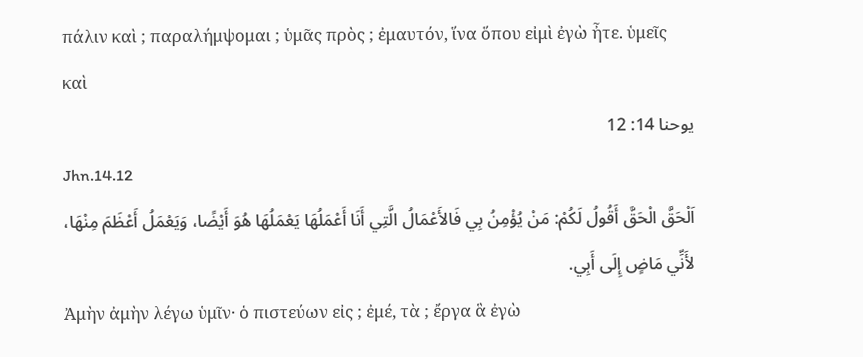πάλιν καὶ ; παραλήμψομαι ; ὑμᾶς πρὸς ; ἐμαυτόν, ἵνα ὅπου εἰμὶ ἐγὼ ἦτε. ὑμεῖς καὶ
يوحنا 14: 12
Jhn.14.12
اَلْحَقَّ الْحَقَّ أَقُولُ لَكُمْ: مَنْ يُؤْمِنُ بِي فَالأَعْمَالُ الَّتِي أَنَا أَعْمَلُهَا يَعْمَلُهَا هُوَ أَيْضًا، وَيَعْمَلُ أَعْظَمَ مِنْهَا، لأَنِّي مَاضٍ إِلَى أَبِي.
Ἀμὴν ἀμὴν λέγω ὑμῖν· ὁ πιστεύων εἰς ; ἐμέ, τὰ ; ἔργα ἃ ἐγὼ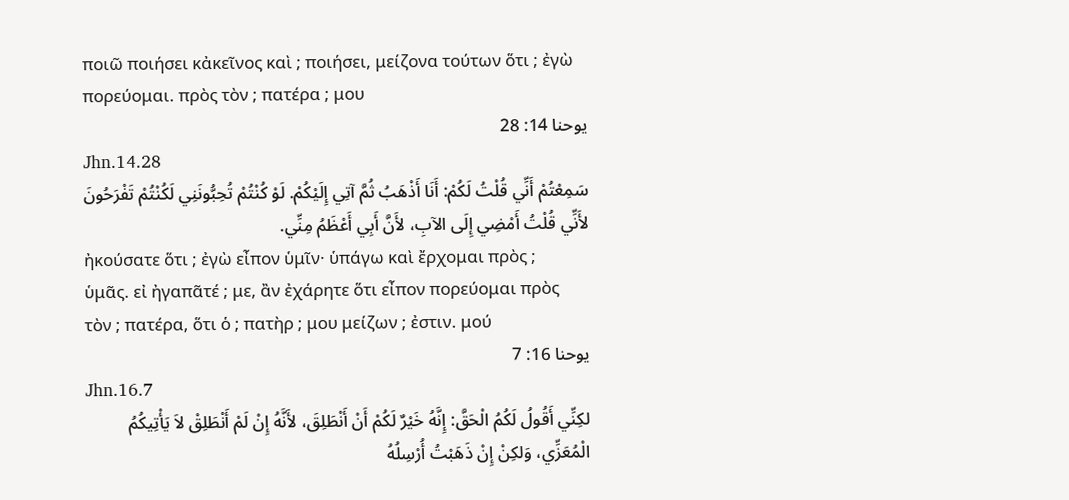ποιῶ ποιήσει κἀκεῖνος καὶ ; ποιήσει, μείζονα τούτων ὅτι ; ἐγὼ πορεύομαι. πρὸς τὸν ; πατέρα ; μου
يوحنا 14: 28
Jhn.14.28
سَمِعْتُمْ أَنِّي قُلْتُ لَكُمْ: أَنَا أَذْهَبُ ثُمَّ آتِي إِلَيْكُمْ. لَوْ كُنْتُمْ تُحِبُّونَنِي لَكُنْتُمْ تَفْرَحُونَ لأَنِّي قُلْتُ أَمْضِي إِلَى الآبِ، لأَنَّ أَبِي أَعْظَمُ مِنِّي.
ἠκούσατε ὅτι ; ἐγὼ εἶπον ὑμῖν· ὑπάγω καὶ ἔρχομαι πρὸς ; ὑμᾶς. εἰ ἠγαπᾶτέ ; με, ἂν ἐχάρητε ὅτι εἶπον πορεύομαι πρὸς τὸν ; πατέρα, ὅτι ὁ ; πατὴρ ; μου μείζων ; ἐστιν. μού
يوحنا 16: 7
Jhn.16.7
لكِنِّي أَقُولُ لَكُمُ الْحَقَّ: إِنَّهُ خَيْرٌ لَكُمْ أَنْ أَنْطَلِقَ، لأَنَّهُ إِنْ لَمْ أَنْطَلِقْ لاَ يَأْتِيكُمُ الْمُعَزِّي، وَلكِنْ إِنْ ذَهَبْتُ أُرْسِلُهُ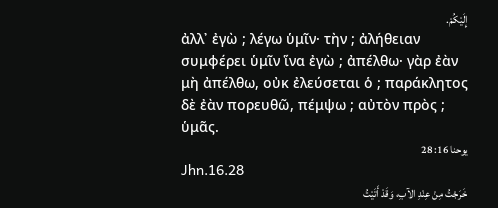إِلَيْكُمْ.
ἀλλ᾽ ἐγὼ ; λέγω ὑμῖν· τὴν ; ἀλήθειαν συμφέρει ὑμῖν ἵνα ἐγὼ ; ἀπέλθω· γὰρ ἐὰν μὴ ἀπέλθω, οὐκ ἐλεύσεται ὁ ; παράκλητος δὲ ἐὰν πορευθῶ, πέμψω ; αὐτὸν πρὸς ; ὑμᾶς.
يوحنا 16: 28
Jhn.16.28
خَرَجْتُ مِنْ عِنْدِ الآبِ، وَقَدْ أَتَيْتُ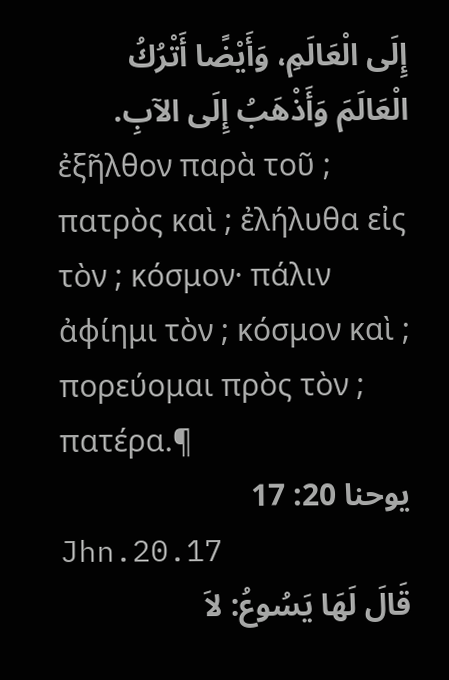إِلَى الْعَالَمِ، وَأَيْضًا أَتْرُكُ الْعَالَمَ وَأَذْهَبُ إِلَى الآبِ.
ἐξῆλθον παρὰ τοῦ ; πατρὸς καὶ ; ἐλήλυθα εἰς τὸν ; κόσμον· πάλιν ἀφίημι τὸν ; κόσμον καὶ ; πορεύομαι πρὸς τὸν ; πατέρα.¶
يوحنا 20: 17
Jhn.20.17
قَالَ لَهَا يَسُوعُ: لاَ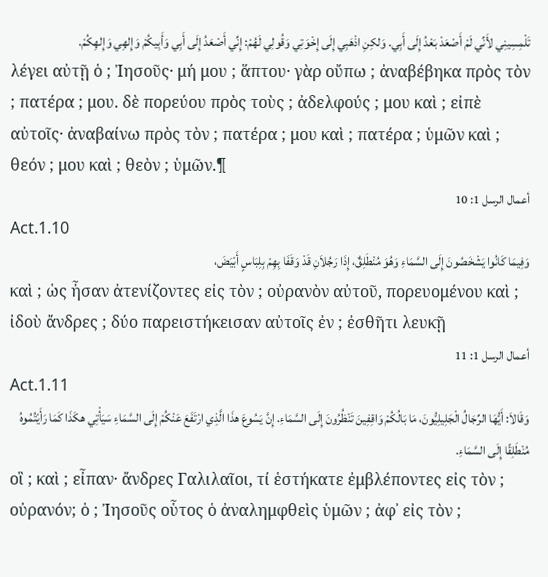تَلْمِسِينِي لأَنِّي لَمْ أَصْعَدْ بَعْدُ إِلَى أَبِي. وَلكِنِ اذْهَبِي إِلَى إِخْوَتِي وَقُولِي لَهُمْ: إِنِّي أَصْعَدُ إِلَى أَبِي وَأَبِيكُمْ وَإِلهِي وَإِلهِكُمْ.
λέγει αὐτῇ ὁ ; Ἰησοῦς· μή μου ; ἅπτου· γὰρ οὔπω ; ἀναβέβηκα πρὸς τὸν ; πατέρα ; μου. δὲ πορεύου πρὸς τοὺς ; ἀδελφούς ; μου καὶ ; εἰπὲ αὐτοῖς· ἀναβαίνω πρὸς τὸν ; πατέρα ; μου καὶ ; πατέρα ; ὑμῶν καὶ ; θεόν ; μου καὶ ; θεὸν ; ὑμῶν.¶
أعمال الرسل 1: 10
Act.1.10
وَفِيمَا كَانُوا يَشْخَصُونَ إِلَى السَّمَاءِ وَهُوَ مُنْطَلِقٌ، إِذَا رَجُلاَنِ قَدْ وَقَفَا بِهِمْ بِلِبَاسٍ أَبْيَضَ،
καὶ ; ὡς ἦσαν ἀτενίζοντες εἰς τὸν ; οὐρανὸν αὐτοῦ, πορευομένου καὶ ; ἰδοὺ ἄνδρες ; δύο παρειστήκεισαν αὐτοῖς ἐν ; ἐσθῆτι λευκῇ
أعمال الرسل 1: 11
Act.1.11
وَقَالاَ: أَيُّهَا الرِّجَالُ الْجَلِيلِيُّونَ، مَا بَالُكُمْ وَاقِفِينَ تَنْظُرُونَ إِلَى السَّمَاءِ. إِنَّ يَسُوعَ هذَا الَّذِي ارْتَفَعَ عَنْكُمْ إِلَى السَّمَاءِ سَيَأْتِي هكَذَا كَمَا رَأَيْتُمُوهُ مُنْطَلِقًا إِلَى السَّمَاءِ.
οἳ ; καὶ ; εἶπαν· ἄνδρες Γαλιλαῖοι, τί ἑστήκατε ἐμβλέποντες εἰς τὸν ; οὐρανόν; ὁ ; Ἰησοῦς οὗτος ὁ ἀναλημφθεὶς ὑμῶν ; ἀφ᾽ εἰς τὸν ;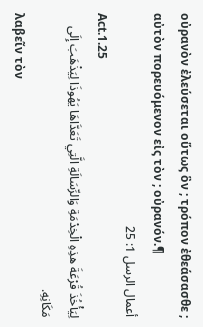οὐρανὸν ἐλεύσεται οὕτως ὃν ; τρόπον ἐθεάσασθε ; αὐτὸν πορευόμενον εἰς τὸν ; οὐρανόν.¶
أعمال الرسل 1: 25
Act.1.25
لِيَأْخُذَ قُرْعَةَ هذِهِ الْخِدْمَةِ وَالرِّسَالَةِ الَّتِي تَعَدَّاهَا يَهُوذَا لِيَذْهَبَ إِلَى مَكَانِهِ.
λαβεῖν τὸν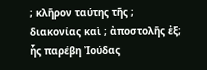; κλῆρον ταύτης τῆς ; διακονίας καὶ ; ἀποστολῆς ἐξ; ἧς παρέβη Ἰούδας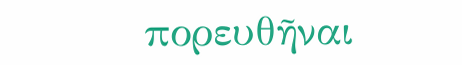πορευθῆναι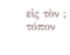εἰς τὸν ; τόπον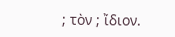; τὸν ; ἴδιον.